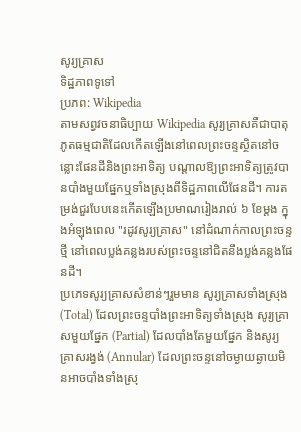សូរ្យគ្រាស
ទិដ្ឋភាពទូទៅ
ប្រភព: Wikipedia
តាមសព្វវចនាធិប្បាយ Wikipedia សូរ្យគ្រាសគឺជាបាតុភូតធម្មជាតិដែលកើតឡើងនៅពេលព្រះចន្ទស្ថិតនៅចន្លោះផែនដីនិងព្រះអាទិត្យ បណ្តាលឱ្យព្រះអាទិត្យត្រូវបានបាំងមួយផ្នែកឬទាំងស្រុងពីទិដ្ឋភាពលើផែនដី។ ការតម្រង់ជួរបែបនេះកើតឡើងប្រមាណរៀងរាល់ ៦ ខែម្តង ក្នុងអំឡុងពេល "រដូវសូរ្យគ្រាស" នៅដំណាក់កាលព្រះចន្ទថ្មី នៅពេលប្លង់គន្លងរបស់ព្រះចន្ទនៅជិតនឹងប្លង់គន្លងផែនដី។
ប្រភេទសូរ្យគ្រាសសំខាន់ៗរួមមាន សូរ្យគ្រាសទាំងស្រុង (Total) ដែលព្រះចន្ទបាំងព្រះអាទិត្យទាំងស្រុង សូរ្យគ្រាសមួយផ្នែក (Partial) ដែលបាំងតែមួយផ្នែក និងសូរ្យគ្រាសរង្វង់ (Annular) ដែលព្រះចន្ទនៅចម្ងាយឆ្ងាយមិនអាចបាំងទាំងស្រុ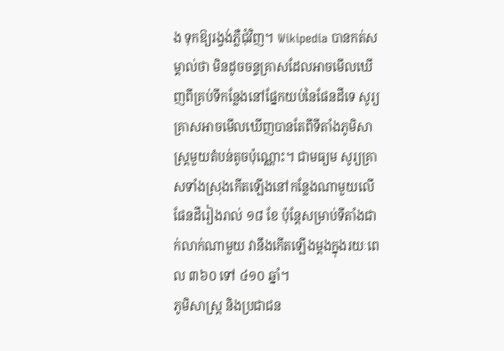ង ទុកឱ្យរង្វង់ភ្លឺជុំវិញ។ Wikipedia បានកត់សម្គាល់ថា មិនដូចចន្ទគ្រាសដែលអាចមើលឃើញពីគ្រប់ទីកន្លែងនៅផ្នែកយប់នៃផែនដីទេ សូរ្យគ្រាសអាចមើលឃើញបានតែពីទីតាំងភូមិសាស្ត្រមួយតំបន់តូចប៉ុណ្ណោះ។ ជាមធ្យម សូរ្យគ្រាសទាំងស្រុងកើតឡើងនៅកន្លែងណាមួយលើផែនដីរៀងរាល់ ១៨ ខែ ប៉ុន្តែសម្រាប់ទីតាំងជាក់លាក់ណាមួយ វានឹងកើតឡើងម្តងក្នុងរយៈពេល ៣៦០ ទៅ ៤១០ ឆ្នាំ។
ភូមិសាស្ត្រ និងប្រជាជន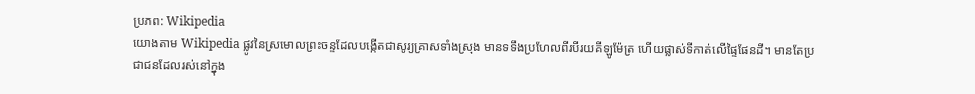ប្រភព: Wikipedia
យោងតាម Wikipedia ផ្លូវនៃស្រមោលព្រះចន្ទដែលបង្កើតជាសូរ្យគ្រាសទាំងស្រុង មានទទឹងប្រហែលពីរបីរយគីឡូម៉ែត្រ ហើយផ្លាស់ទីកាត់លើផ្ទៃផែនដី។ មានតែប្រជាជនដែលរស់នៅក្នុង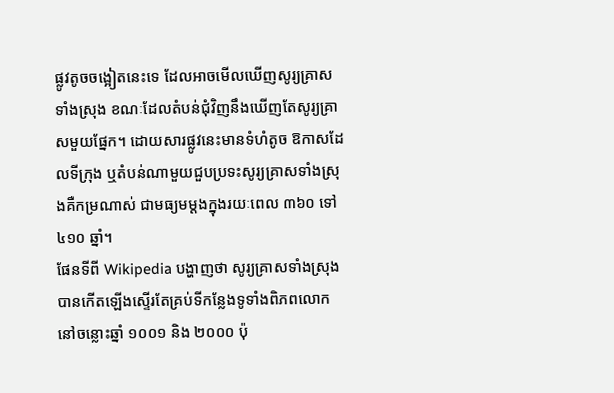ផ្លូវតូចចង្អៀតនេះទេ ដែលអាចមើលឃើញសូរ្យគ្រាសទាំងស្រុង ខណៈដែលតំបន់ជុំវិញនឹងឃើញតែសូរ្យគ្រាសមួយផ្នែក។ ដោយសារផ្លូវនេះមានទំហំតូច ឱកាសដែលទីក្រុង ឬតំបន់ណាមួយជួបប្រទះសូរ្យគ្រាសទាំងស្រុងគឺកម្រណាស់ ជាមធ្យមម្តងក្នុងរយៈពេល ៣៦០ ទៅ ៤១០ ឆ្នាំ។
ផែនទីពី Wikipedia បង្ហាញថា សូរ្យគ្រាសទាំងស្រុងបានកើតឡើងស្ទើរតែគ្រប់ទីកន្លែងទូទាំងពិភពលោកនៅចន្លោះឆ្នាំ ១០០១ និង ២០០០ ប៉ុ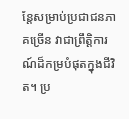ន្តែសម្រាប់ប្រជាជនភាគច្រើន វាជាព្រឹត្តិការណ៍ដ៏កម្របំផុតក្នុងជីវិត។ ប្រ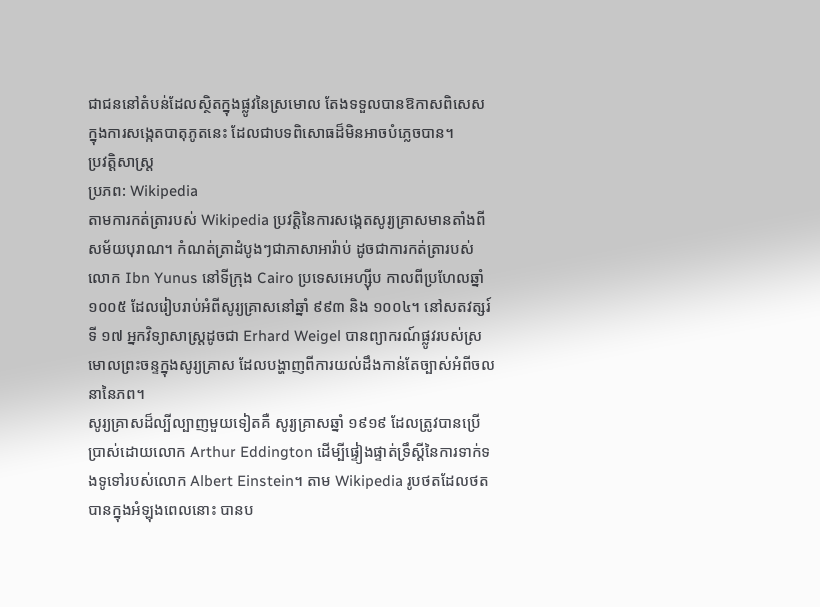ជាជននៅតំបន់ដែលស្ថិតក្នុងផ្លូវនៃស្រមោល តែងទទួលបានឱកាសពិសេសក្នុងការសង្កេតបាតុភូតនេះ ដែលជាបទពិសោធដ៏មិនអាចបំភ្លេចបាន។
ប្រវត្តិសាស្ត្រ
ប្រភព: Wikipedia
តាមការកត់ត្រារបស់ Wikipedia ប្រវត្តិនៃការសង្កេតសូរ្យគ្រាសមានតាំងពីសម័យបុរាណ។ កំណត់ត្រាដំបូងៗជាភាសាអារ៉ាប់ ដូចជាការកត់ត្រារបស់លោក Ibn Yunus នៅទីក្រុង Cairo ប្រទេសអេហ្ស៊ីប កាលពីប្រហែលឆ្នាំ ១០០៥ ដែលរៀបរាប់អំពីសូរ្យគ្រាសនៅឆ្នាំ ៩៩៣ និង ១០០៤។ នៅសតវត្សរ៍ទី ១៧ អ្នកវិទ្យាសាស្ត្រដូចជា Erhard Weigel បានព្យាករណ៍ផ្លូវរបស់ស្រមោលព្រះចន្ទក្នុងសូរ្យគ្រាស ដែលបង្ហាញពីការយល់ដឹងកាន់តែច្បាស់អំពីចលនានៃភព។
សូរ្យគ្រាសដ៏ល្បីល្បាញមួយទៀតគឺ សូរ្យគ្រាសឆ្នាំ ១៩១៩ ដែលត្រូវបានប្រើប្រាស់ដោយលោក Arthur Eddington ដើម្បីផ្ទៀងផ្ទាត់ទ្រឹស្តីនៃការទាក់ទងទូទៅរបស់លោក Albert Einstein។ តាម Wikipedia រូបថតដែលថតបានក្នុងអំឡុងពេលនោះ បានប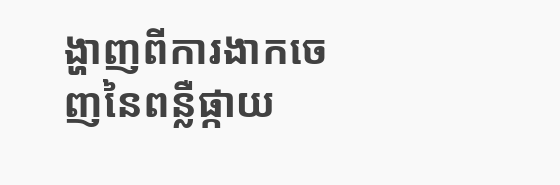ង្ហាញពីការងាកចេញនៃពន្លឺផ្កាយ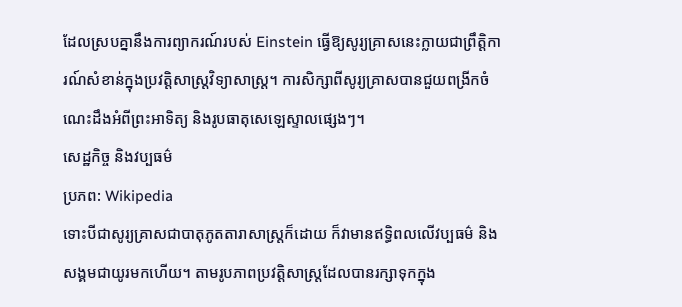ដែលស្របគ្នានឹងការព្យាករណ៍របស់ Einstein ធ្វើឱ្យសូរ្យគ្រាសនេះក្លាយជាព្រឹត្តិការណ៍សំខាន់ក្នុងប្រវត្តិសាស្ត្រវិទ្យាសាស្ត្រ។ ការសិក្សាពីសូរ្យគ្រាសបានជួយពង្រីកចំណេះដឹងអំពីព្រះអាទិត្យ និងរូបធាតុសេឡេស្ទាលផ្សេងៗ។
សេដ្ឋកិច្ច និងវប្បធម៌
ប្រភព: Wikipedia
ទោះបីជាសូរ្យគ្រាសជាបាតុភូតតារាសាស្ត្រក៏ដោយ ក៏វាមានឥទ្ធិពលលើវប្បធម៌ និងសង្គមជាយូរមកហើយ។ តាមរូបភាពប្រវត្តិសាស្ត្រដែលបានរក្សាទុកក្នុង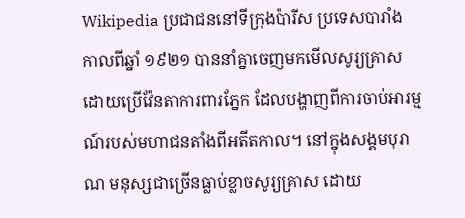Wikipedia ប្រជាជននៅទីក្រុងប៉ារីស ប្រទេសបារាំង កាលពីឆ្នាំ ១៩២១ បាននាំគ្នាចេញមកមើលសូរ្យគ្រាសដោយប្រើវ៉ែនតាការពារភ្នែក ដែលបង្ហាញពីការចាប់អារម្មណ៍របស់មហាជនតាំងពីអតីតកាល។ នៅក្នុងសង្គមបុរាណ មនុស្សជាច្រើនធ្លាប់ខ្លាចសូរ្យគ្រាស ដោយ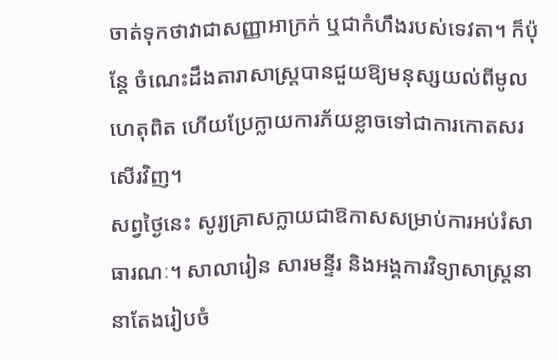ចាត់ទុកថាវាជាសញ្ញាអាក្រក់ ឬជាកំហឹងរបស់ទេវតា។ ក៏ប៉ុន្តែ ចំណេះដឹងតារាសាស្ត្របានជួយឱ្យមនុស្សយល់ពីមូលហេតុពិត ហើយប្រែក្លាយការភ័យខ្លាចទៅជាការកោតសរសើរវិញ។
សព្វថ្ងៃនេះ សូរ្យគ្រាសក្លាយជាឱកាសសម្រាប់ការអប់រំសាធារណៈ។ សាលារៀន សារមន្ទីរ និងអង្គការវិទ្យាសាស្ត្រនានាតែងរៀបចំ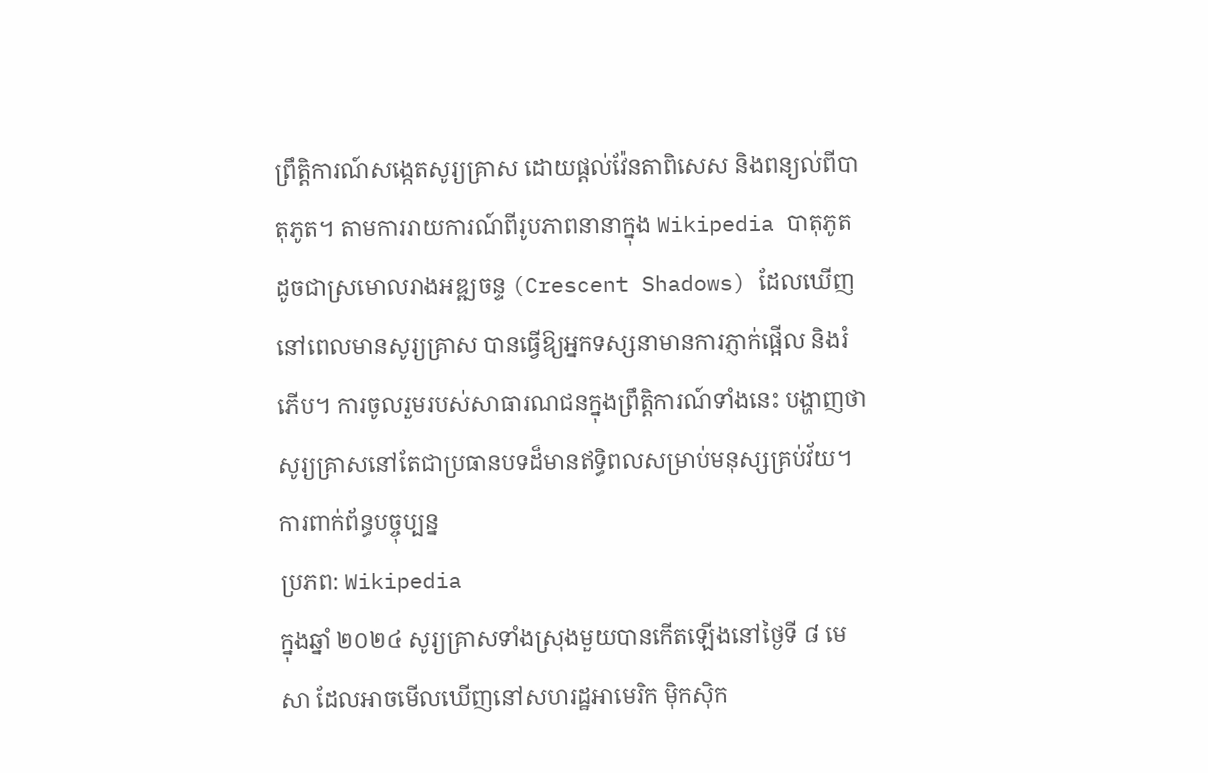ព្រឹត្តិការណ៍សង្កេតសូរ្យគ្រាស ដោយផ្តល់វ៉ែនតាពិសេស និងពន្យល់ពីបាតុភូត។ តាមការរាយការណ៍ពីរូបភាពនានាក្នុង Wikipedia បាតុភូតដូចជាស្រមោលរាងអឌ្ឍចន្ទ (Crescent Shadows) ដែលឃើញនៅពេលមានសូរ្យគ្រាស បានធ្វើឱ្យអ្នកទស្សនាមានការភ្ញាក់ផ្អើល និងរំភើប។ ការចូលរួមរបស់សាធារណជនក្នុងព្រឹត្តិការណ៍ទាំងនេះ បង្ហាញថាសូរ្យគ្រាសនៅតែជាប្រធានបទដ៏មានឥទ្ធិពលសម្រាប់មនុស្សគ្រប់វ័យ។
ការពាក់ព័ន្ធបច្ចុប្បន្ន
ប្រភព: Wikipedia
ក្នុងឆ្នាំ ២០២៤ សូរ្យគ្រាសទាំងស្រុងមួយបានកើតឡើងនៅថ្ងៃទី ៨ មេសា ដែលអាចមើលឃើញនៅសហរដ្ឋអាមេរិក ម៉ិកស៊ិក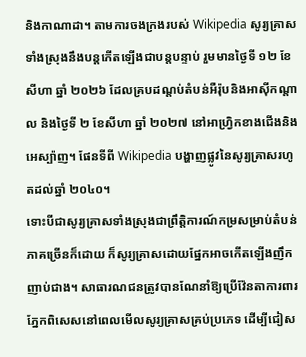និងកាណាដា។ តាមការចងក្រងរបស់ Wikipedia សូរ្យគ្រាសទាំងស្រុងនឹងបន្តកើតឡើងជាបន្តបន្ទាប់ រួមមានថ្ងៃទី ១២ ខែសីហា ឆ្នាំ ២០២៦ ដែលគ្របដណ្តប់តំបន់អឺរ៉ុបនិងអាស៊ីកណ្តាល និងថ្ងៃទី ២ ខែសីហា ឆ្នាំ ២០២៧ នៅអាហ្វ្រិកខាងជើងនិងអេស្ប៉ាញ។ ផែនទីពី Wikipedia បង្ហាញផ្លូវនៃសូរ្យគ្រាសរហូតដល់ឆ្នាំ ២០៤០។
ទោះបីជាសូរ្យគ្រាសទាំងស្រុងជាព្រឹត្តិការណ៍កម្រសម្រាប់តំបន់ភាគច្រើនក៏ដោយ ក៏សូរ្យគ្រាសដោយផ្នែកអាចកើតឡើងញឹកញាប់ជាង។ សាធារណជនត្រូវបានណែនាំឱ្យប្រើវ៉ែនតាការពារភ្នែកពិសេសនៅពេលមើលសូរ្យគ្រាសគ្រប់ប្រភេទ ដើម្បីជៀស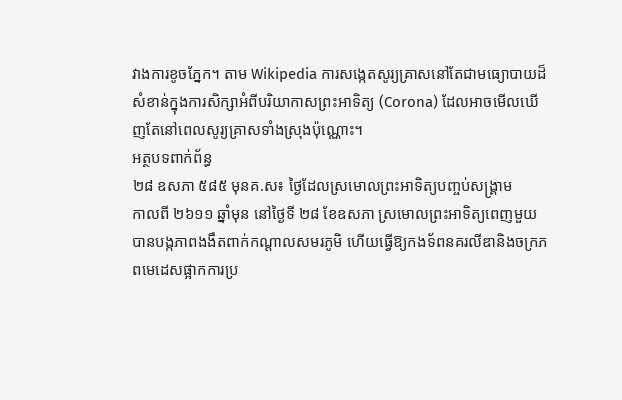វាងការខូចភ្នែក។ តាម Wikipedia ការសង្កេតសូរ្យគ្រាសនៅតែជាមធ្យោបាយដ៏សំខាន់ក្នុងការសិក្សាអំពីបរិយាកាសព្រះអាទិត្យ (Corona) ដែលអាចមើលឃើញតែនៅពេលសូរ្យគ្រាសទាំងស្រុងប៉ុណ្ណោះ។
អត្ថបទពាក់ព័ន្ធ
២៨ ឧសភា ៥៨៥ មុនគ.ស៖ ថ្ងៃដែលស្រមោលព្រះអាទិត្យបញ្ចប់សង្គ្រាម
កាលពី ២៦១១ ឆ្នាំមុន នៅថ្ងៃទី ២៨ ខែឧសភា ស្រមោលព្រះអាទិត្យពេញមួយបានបង្កភាពងងឹតពាក់កណ្ដាលសមរភូមិ ហើយធ្វើឱ្យកងទ័ពនគរលីឌានិងចក្រភពមេដេសផ្អាកការប្រ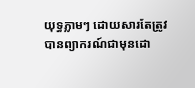យុទ្ធភ្លាមៗ ដោយសារតែត្រូវបានព្យាករណ៍ជាមុនដោ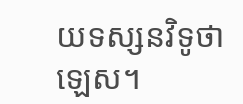យទស្សនវិទូថាឡេស។